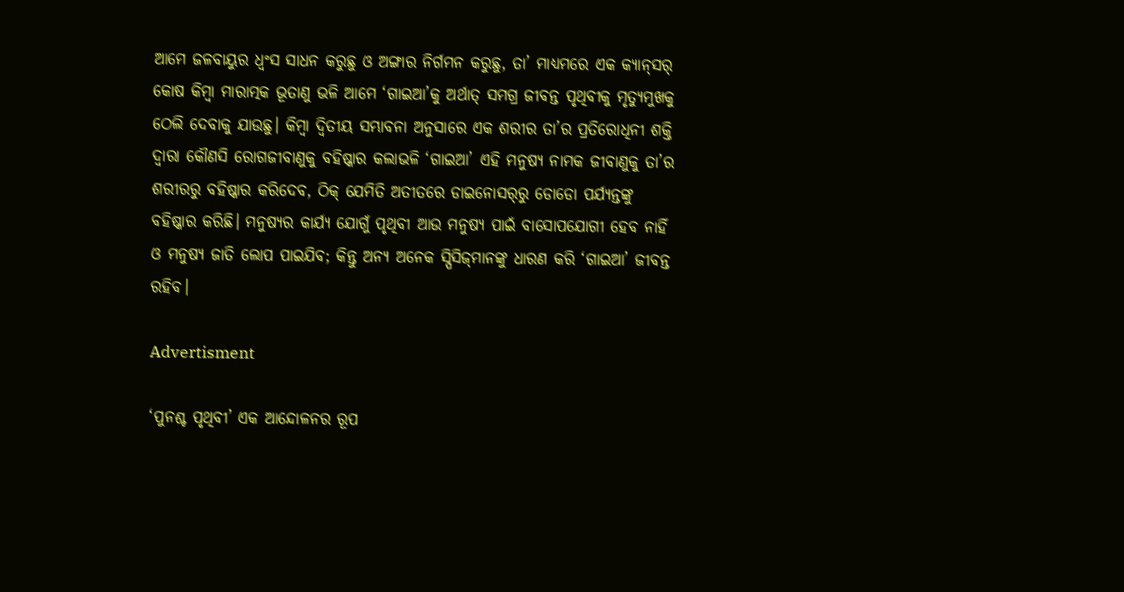ଆମେ ଜଳବାୟୁର ଧ୍ବଂସ ସାଧନ କରୁଛୁ ଓ ଅଙ୍ଗାର ନିର୍ଗମନ କରୁଛୁ, ତା’ ମାଧ୍ୟମରେ ଏକ କ୍ୟାନ୍‌ସର୍‌ କୋଷ କିମ୍ବା ମାରାତ୍ମକ ଭୂତାଣୁ ଭଳି ଆମେ ‘ଗାଇଆ’କୁ ଅର୍ଥାତ୍ ସମଗ୍ର ଜୀବନ୍ତ ପୃଥିବୀକୁ ମୃତ୍ୟୁମୁଖକୁ ଠେଲି ଦେବାକୁ ଯାଉଛୁ। କିମ୍ବା ଦ୍ବିତୀୟ ସମ୍ଭାବନା ଅନୁସାରେ ଏକ ଶରୀର ତା’ର ପ୍ରତିରୋଧିନୀ ଶକ୍ତି ଦ୍ବାରା କୌଣସି ରୋଗଜୀବାଣୁକୁ ବହିଷ୍କାର କଲାଭଳି ‘ଗାଇଆ’ ଏହି ମନୁଷ୍ୟ ନାମକ ଜୀବାଣୁକୁ ତା’ର ଶରୀରରୁ ବହିଷ୍କାର କରିଦେବ, ଠିକ୍ ଯେମିତି ଅତୀତରେ ଡାଇନୋସର୍‌ରୁ ଡୋଡୋ ପର୍ଯ୍ୟନ୍ତଙ୍କୁ ବହିଷ୍କାର କରିଛି। ମନୁଷ୍ୟର କାର୍ଯ୍ୟ ଯୋଗୁଁ ପୃଥିବୀ ଆଉ ମନୁଷ୍ୟ ପାଇଁ ବାସୋପଯୋଗୀ ହେବ ନାହିଁ ଓ ମନୁଷ୍ୟ ଜାତି ଲୋପ ପାଇଯିବ; କିନ୍ତୁ ଅନ୍ୟ ଅନେକ ସ୍ପିସିଜ୍‌ମାନଙ୍କୁ ଧାରଣ କରି ‘ଗାଇଆ’ ଜୀବନ୍ତ ରହିବ।

Advertisment

‘ପୁନଶ୍ଚ ପୃଥିବୀ’ ଏକ ଆନ୍ଦୋଳନର ରୂପ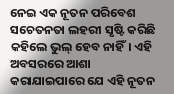ନେଇ ଏକ ନୂତନ ପରିବେଶ ସଚେତନତା ଲହରୀ ସୃଷ୍ଟି କରିଛି କହିଲେ ଭୁଲ୍ ହେବ ନାହିଁ। ଏହି ଅବସରରେ ଆଶା କରାଯାଇପାରେ ଯେ ଏହି ନୂତନ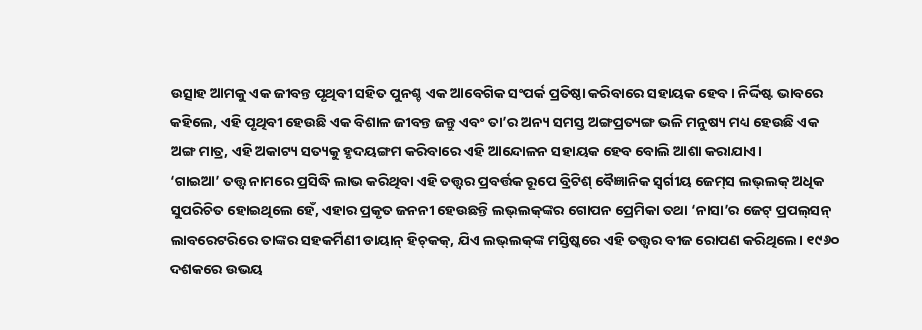ଉତ୍ସାହ ଆମକୁ ଏକ ଜୀବନ୍ତ ପୃଥିବୀ ସହିତ ପୁନଶ୍ଚ ଏକ ଆବେଗିକ ସଂପର୍କ ପ୍ରତିଷ୍ଠା କରିବାରେ ସହାୟକ ହେବ। ନିର୍ଦ୍ଦିଷ୍ଟ ଭାବରେ କହିଲେ, ଏହି ପୃଥିବୀ ହେଉଛି ଏକ ବିଶାଳ ଜୀବନ୍ତ ଜନ୍ତୁ ଏବଂ ତା’ର ଅନ୍ୟ ସମସ୍ତ ଅଙ୍ଗପ୍ରତ୍ୟଙ୍ଗ ଭଳି ମନୁଷ୍ୟ ମଧ୍ୟ ହେଉଛି ଏକ ଅଙ୍ଗ ମାତ୍ର, ଏହି ଅକାଟ୍ୟ ସତ୍ୟକୁ ହୃଦୟଙ୍ଗମ କରିବାରେ ଏହି ଆନ୍ଦୋଳନ ସହାୟକ ହେବ ବୋଲି ଆଶା କରାଯାଏ।
‘ଗାଇଆ’ ତତ୍ତ୍ବ ନାମରେ ପ୍ରସିଦ୍ଧି ଲାଭ କରିଥିବା ଏହି ତତ୍ତ୍ବର ପ୍ରବର୍ତ୍ତକ ରୂପେ ବ୍ରିଟିଶ୍ ବୈଜ୍ଞାନିକ ସ୍ବର୍ଗୀୟ ଜେମ୍‌ସ ଲଭ୍‌ଲକ୍ ଅଧିକ ସୁପରିଚିତ ହୋଇଥିଲେ ହେଁ, ଏହାର ପ୍ରକୃତ ଜନନୀ ହେଉଛନ୍ତି ଲଭ୍‌ଲକ୍‌ଙ୍କର ଗୋପନ ପ୍ରେମିକା ତଥା ‘ନାସା’ର ଜେଟ୍‌ ପ୍ରପଲ୍‌ସନ୍ ଲାବରେଟରିରେ ତାଙ୍କର ସହକର୍ମିଣୀ ଡାୟାନ୍ ହିଚ୍‌କକ୍‌, ଯିଏ ଲଭ୍‌ଲକ୍‌ଙ୍କ ମସ୍ତିଷ୍କରେ ଏହି ତତ୍ତ୍ବର ବୀଜ ରୋପଣ କରିଥିଲେ। ୧୯୬୦ ଦଶକରେ ଉଭୟ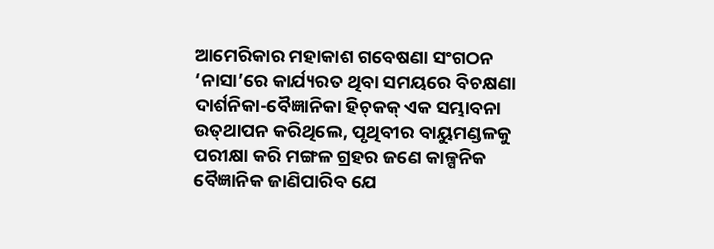ଆମେରିକାର ମହାକାଶ ଗବେଷଣା ସଂଗଠନ ‘ନାସା’ରେ କାର୍ଯ୍ୟରତ ଥିବା ସମୟରେ ବିଚକ୍ଷଣା ଦାର୍ଶନିକା-ବୈଜ୍ଞାନିକା ହିଚ୍‌କକ୍ ଏକ ସମ୍ଭାବନା ଉତ୍‌ଥାପନ କରିଥିଲେ, ପୃଥିବୀର ବାୟୁମଣ୍ଡଳକୁ ପରୀକ୍ଷା କରି ମଙ୍ଗଳ ଗ୍ରହର ଜଣେ କାଳ୍ପନିକ ବୈଜ୍ଞାନିକ ଜାଣିପାରିବ ଯେ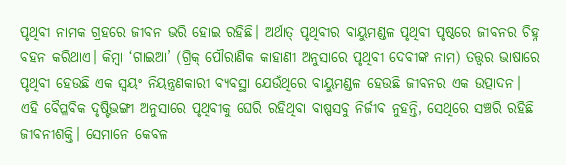ପୃଥିବୀ ନାମକ ଗ୍ରହରେ ଜୀବନ ଭରି ହୋଇ ରହିଛି। ଅର୍ଥାତ୍ ପୃଥିବୀର ବାୟୁମଣ୍ଡଳ ପୃଥିବୀ ପୃଷ୍ଠରେ ଜୀବନର ଚିହ୍ନ ବହନ କରିଥାଏ। କିମ୍ବା ‘ଗାଇଆ’ (ଗ୍ରିକ୍ ପୌରାଣିକ କାହାଣୀ ଅନୁସାରେ ପୃଥିବୀ ଦେବୀଙ୍କ ନାମ) ତତ୍ତ୍ବର ଭାଷାରେ ପୃଥିବୀ ହେଉଛି ଏକ ସ୍ବୟଂ ନିୟନ୍ତ୍ରଣକାରୀ ବ୍ୟବସ୍ଥା ଯେଉଁଥିରେ ବାୟୁମଣ୍ଡଳ ହେଉଛି ଜୀବନର ଏକ ଉତ୍ପାଦନ।
ଏହି ବୈପ୍ଳବିକ ଦୃଷ୍ଟିଭଙ୍ଗୀ ଅନୁସାରେ ପୃଥିବୀକୁ ଘେରି ରହିଥିବା ବାଷ୍ପସବୁ ନିର୍ଜୀବ ନୁହନ୍ତି, ସେଥିରେ ସଞ୍ଚରି ରହିଛି ଜୀବନୀଶକ୍ତି। ସେମାନେ କେବଳ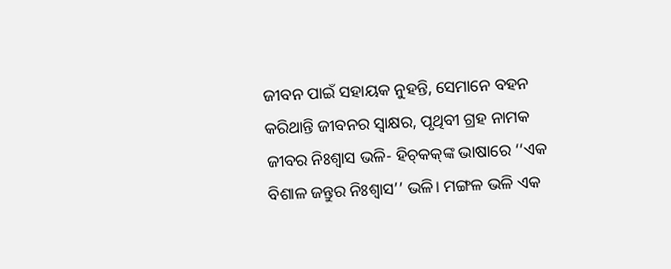ଜୀବନ ପାଇଁ ସହାୟକ ନୁହନ୍ତି, ସେମାନେ ବହନ କରିଥାନ୍ତି ଜୀବନର ସ୍ବାକ୍ଷର, ପୃଥିବୀ ଗ୍ରହ ନାମକ ଜୀବର ନିଃଶ୍ବାସ ଭଳି- ହିଚ୍‌କକ୍‌ଙ୍କ ଭାଷାରେ ‘‘ଏକ ବିଶାଳ ଜନ୍ତୁର ନିଃଶ୍ବାସ’’ ଭଳି। ମଙ୍ଗଳ ଭଳି ଏକ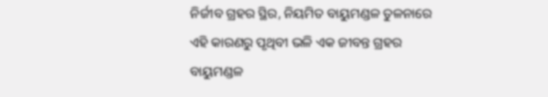ନିର୍ଜୀବ ଗ୍ରହର ସ୍ଥିର, ନିୟମିତ ବାୟୁମଣ୍ଡଳ ତୁଳନାରେ ଏହି କାରଣରୁ ପୃଥିବୀ ଭଳି ଏକ ଜୀବନ୍ତ ଗ୍ରହର ବାୟୁମଣ୍ଡଳ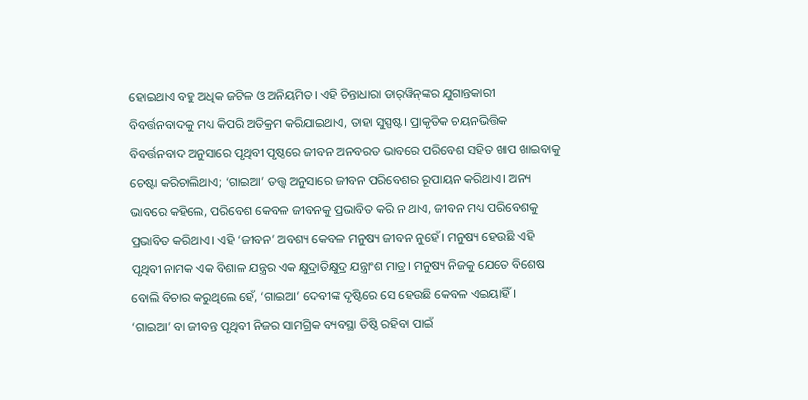ହୋଇଥାଏ ବହୁ ଅଧିକ ଜଟିଳ ଓ ଅନିୟମିତ। ଏହି ଚିନ୍ତାଧାରା ଡାର୍‌ୱିନ୍‌ଙ୍କର ଯୁଗାନ୍ତକାରୀ ବିବର୍ତ୍ତନବାଦକୁ ମଧ୍ୟ କିପରି ଅତିକ୍ରମ କରିଯାଇଥାଏ, ତାହା ସୁସ୍ପଷ୍ଟ। ପ୍ରାକୃତିକ ଚୟନଭିତ୍ତିକ ବିବର୍ତ୍ତନବାଦ ଅନୁସାରେ ପୃଥିବୀ ପୃଷ୍ଠରେ ଜୀବନ ଅନବରତ ଭାବରେ ପରିବେଶ ସହିତ ଖାପ ଖାଇବାକୁ ଚେଷ୍ଟା କରିଚାଲିଥାଏ; ‘ଗାଇଆ’ ତତ୍ତ୍ବ ଅନୁସାରେ ଜୀବନ ପରିବେଶର ରୂପାୟନ କରିଥାଏ। ଅନ୍ୟ ଭାବରେ କହିଲେ, ପରିବେଶ କେବଳ ଜୀବନକୁ ପ୍ରଭାବିତ କରି ନ ଥାଏ, ଜୀବନ ମଧ୍ୟ ପରିବେଶକୁ ପ୍ରଭାବିତ କରିଥାଏ। ଏହି ‘ଜୀବନ’ ଅବଶ୍ୟ କେବଳ ମନୁଷ୍ୟ ଜୀବନ ନୁହେଁ। ମନୁଷ୍ୟ ହେଉଛି ଏହି ପୃଥିବୀ ନାମକ ଏକ ବିଶାଳ ଯନ୍ତ୍ରର ଏକ କ୍ଷୁଦ୍ରାତିକ୍ଷୁଦ୍ର ଯନ୍ତ୍ରାଂଶ ମାତ୍ର। ମନୁଷ୍ୟ ନିଜକୁ ଯେତେ ବିଶେଷ ବୋଲି ବିଚାର କରୁଥିଲେ ହେଁ, ‘ଗାଇଆ’ ଦେବୀଙ୍କ ଦୃଷ୍ଟିରେ ସେ ହେଉଛି କେବଳ ଏଇୟାହିଁ।
‘ଗାଇଆ’ ବା ଜୀବନ୍ତ ପୃଥିବୀ ନିଜର ସାମଗ୍ରିକ ବ୍ୟବସ୍ଥା ତିଷ୍ଠି ରହିବା ପାଇଁ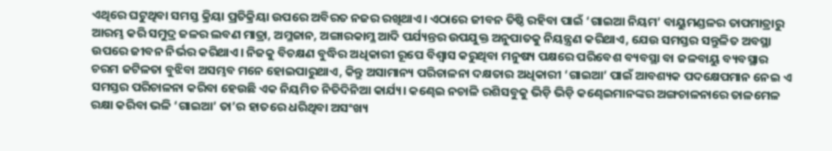ଏଥିରେ ଘଟୁଥିବା ସମସ୍ତ କ୍ରିୟା ପ୍ରତିକ୍ରିୟା ଉପରେ ଅବିରତ ନଜର ରଖିଥାଏ। ଏଠାରେ ଜୀବନ ତିଷ୍ଠି ରହିବା ପାଇଁ ‘ଗାଇଆ ନିୟମ’ ବାୟୁମଣ୍ଡଳର ତାପମାତ୍ରାରୁ ଆରମ୍ଭ କରି ସମୁଦ୍ର ଜଳର ଲବଣ ମାତ୍ରା, ଅମ୍ଳଜାନ, ଅଙ୍ଗାରକାମ୍ଳ ଆଦି ପର୍ଯ୍ୟନ୍ତର ଉପଯୁକ୍ତ ଅନୁପାତକୁ ନିୟନ୍ତ୍ରଣ କରିଥାଏ, ଯେଉ ସମସ୍ତର ସନ୍ତୁଳିତ ଅବସ୍ଥା ଉପରେ ଜୀବନ ନିର୍ଭର କରିଥାଏ। ନିଜକୁ ବିଚକ୍ଷଣ ବୁଦ୍ଧିର ଅଧିକାରୀ ରୂପେ ବିଶ୍ବାସ କରୁଥିବା ମନୁଷ୍ୟ ପକ୍ଷରେ ପରିବେଶ ବ୍ୟବସ୍ଥା ବା ଜଳବାୟୁ ବ୍ୟବସ୍ଥାର ଚରମ ଜଟିଳତା ବୁଝିବା ଅସମ୍ଭବ ମନେ ହୋଇପାରୁଥାଏ, କିନ୍ତୁ ଅସାମାନ୍ୟ ପରିଚାଳନା ଦକ୍ଷତାର ଅଧିକାରୀ ‘ଗାଇଆ’ ପାଇଁ ଆବଶ୍ୟକ ପଦକ୍ଷେପମାନ ନେଇ ଏ ସମସ୍ତର ପରିଚାଳନା କରିବା ହେଉଛି ଏକ ନିୟମିତ ନିତିଦିନିଆ କାର୍ଯ୍ୟ। କଣ୍ଢେଇ ନଚାଳି ରଶିସବୁକୁ ଭିଡ଼ି ଭିଡ଼ି କଣ୍ଢେଇମାନଙ୍କର ଅଙ୍ଗଚାଳନାରେ ତାଳମେଳ ରକ୍ଷା କରିବା ଭଳି ‘ଗାଇଆ’ ତା’ର ହାତରେ ଧରିଥିବା ଅସଂଖ୍ୟ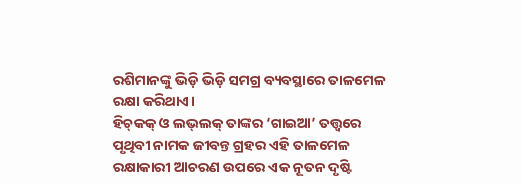ରଶିମାନଙ୍କୁ ଭିଡ଼ି ଭିଡ଼ି ସମଗ୍ର ବ୍ୟବସ୍ଥାରେ ତାଳମେଳ ରକ୍ଷା କରିଥାଏ।
ହିଚ୍‌କକ୍‌ ଓ ଲଭ୍‌ଲକ୍ ତାଙ୍କର ‘ଗାଇଆ’ ତତ୍ତ୍ବରେ ପୃଥିବୀ ନାମକ ଜୀବନ୍ତ ଗ୍ରହର ଏହି ତାଳମେଳ ରକ୍ଷାକାରୀ ଆଚରଣ ଉପରେ ଏକ ନୂତନ ଦୃଷ୍ଟି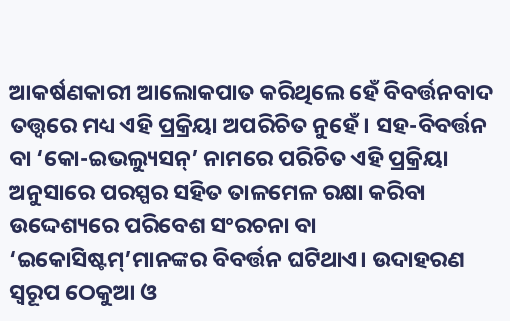ଆକର୍ଷଣକାରୀ ଆଲୋକପାତ କରିଥିଲେ ହେଁ ବିବର୍ତ୍ତନବାଦ ତତ୍ତ୍ବରେ ମଧ୍ୟ ଏହି ପ୍ରକ୍ରିୟା ଅପରିଚିତ ନୁହେଁ। ସହ-ବିବର୍ତ୍ତନ ବା ‘କୋ-ଇଭଲ୍ୟୁସନ୍’ ନାମରେ ପରିଚିତ ଏହି ପ୍ରକ୍ରିୟା ଅନୁସାରେ ପରସ୍ପର ସହିତ ତାଳମେଳ ରକ୍ଷା କରିବା ଉଦ୍ଦେଶ୍ୟରେ ପରିବେଶ ସଂରଚନା ବା ‘ଇକୋସିଷ୍ଟମ୍’ମାନଙ୍କର ବିବର୍ତ୍ତନ ଘଟିଥାଏ। ଉଦାହରଣ ସ୍ବରୂପ ଠେକୁଆ ଓ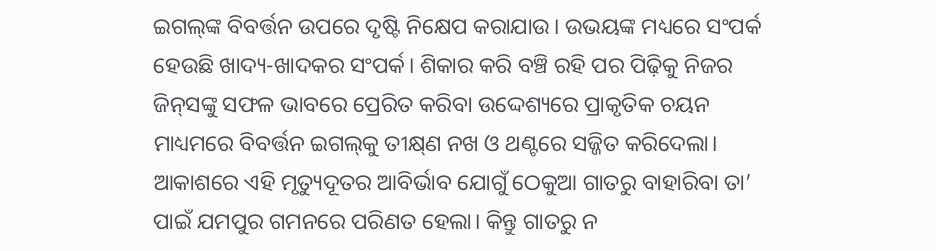ଇଗଲ୍‌ଙ୍କ ବିବର୍ତ୍ତନ ଉପରେ ଦୃଷ୍ଟି ନିକ୍ଷେପ କରାଯାଉ। ଉଭୟଙ୍କ ମଧ୍ୟରେ ସଂପର୍କ ହେଉଛି ଖାଦ୍ୟ-ଖାଦକର ସଂପର୍କ। ଶିକାର କରି ବଞ୍ଚି ରହି ପର ପିଢ଼ିକୁ ନିଜର ଜିନ୍‌ସଙ୍କୁ ସଫଳ ଭାବରେ ପ୍ରେରିତ କରିବା ଉଦ୍ଦେଶ୍ୟରେ ପ୍ରାକୃତିକ ଚୟନ ମାଧ୍ୟମରେ ବିବର୍ତ୍ତନ ଇଗଲ୍‌କୁ ତୀକ୍ଷ୍‌ଣ ନଖ ଓ ଥଣ୍ଟରେ ସଜ୍ଜିତ କରିଦେଲା। ଆକାଶରେ ଏହି ମୃତ୍ୟୁଦୂତର ଆବିର୍ଭାବ ଯୋଗୁଁ ଠେକୁଆ ଗାତରୁ ବାହାରିବା ତା’ ପାଇଁ ଯମପୁର ଗମନରେ ପରିଣତ ହେଲା। କିନ୍ତୁ ଗାତରୁ ନ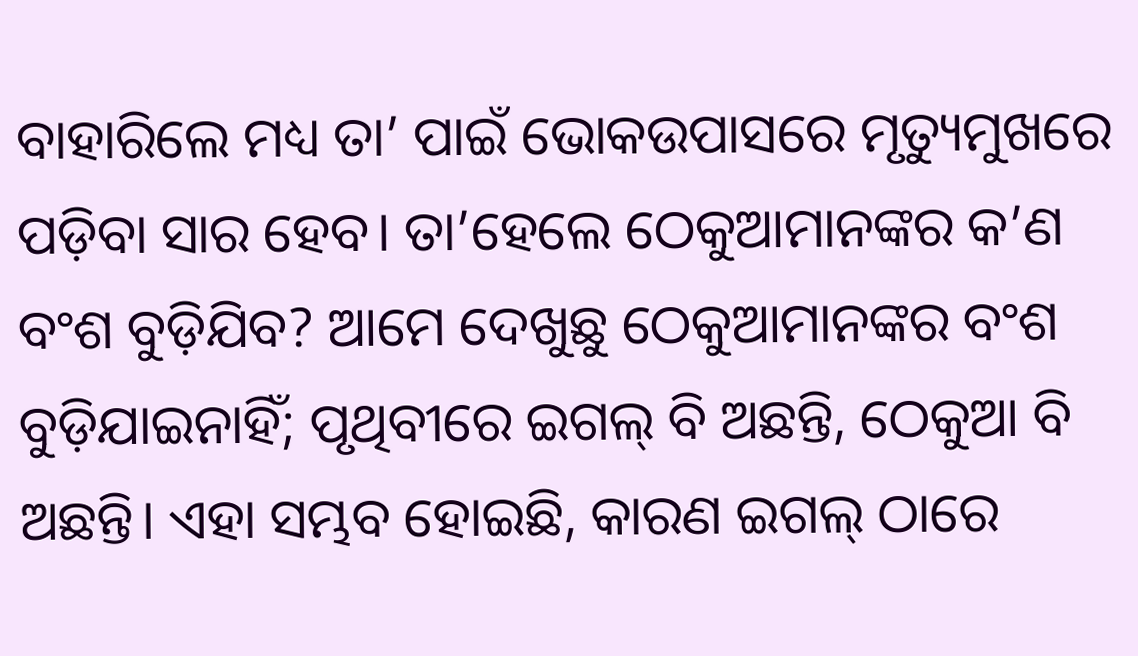ବାହାରିଲେ ମଧ୍ୟ ତା’ ପାଇଁ ଭୋକଉପାସରେ ମୃତ୍ୟୁମୁଖରେ ପଡ଼ିବା ସାର ହେବ। ତା’ହେଲେ ଠେକୁଆମାନଙ୍କର କ’ଣ ବଂଶ ବୁଡ଼ିଯିବ? ଆମେ ଦେଖୁଛୁ ଠେକୁଆମାନଙ୍କର ବଂଶ ବୁଡ଼ିଯାଇନାହିଁ; ପୃଥିବୀରେ ଇଗଲ୍ ବି ଅଛନ୍ତି, ଠେକୁଆ ବି ଅଛନ୍ତି। ଏହା ସମ୍ଭବ ହୋଇଛି, କାରଣ ଇଗଲ୍ ଠାରେ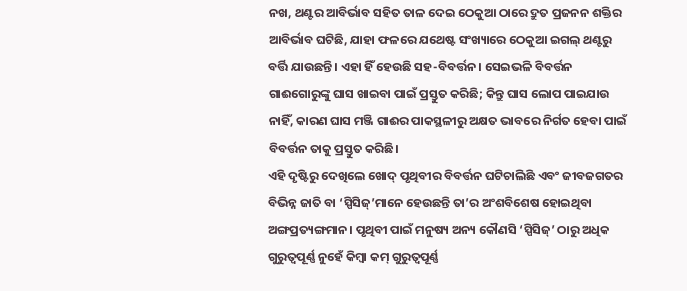ନଖ, ଥଣ୍ଟର ଆବିର୍ଭାବ ସହିତ ତାଳ ଦେଇ ଠେକୁଆ ଠାରେ ଦ୍ରୁତ ପ୍ରଜନନ ଶକ୍ତିର ଆବିର୍ଭାବ ଘଟିଛି, ଯାହା ଫଳରେ ଯଥେଷ୍ଟ ସଂଖ୍ୟାରେ ଠେକୁଆ ଇଗଲ୍ ଥଣ୍ଟରୁ ବର୍ତ୍ତି ଯାଉଛନ୍ତି। ଏହା ହିଁ ହେଉଛି ସହ-ବିବର୍ତ୍ତନ। ସେଇଭଳି ବିବର୍ତ୍ତନ ଗାଈଗୋରୁଙ୍କୁ ଘାସ ଖାଇବା ପାଇଁ ପ୍ରସ୍ତୁତ କରିଛି; କିନ୍ତୁ ଘାସ ଲୋପ ପାଇଯାଉ ନାହିଁ, କାରଣ ଘାସ ମଞ୍ଜି ଗାଈର ପାକସ୍ଥଳୀରୁ ଅକ୍ଷତ ଭାବରେ ନିର୍ଗତ ହେବା ପାଇଁ ବିବର୍ତ୍ତନ ତାକୁ ପ୍ରସ୍ତୁତ କରିଛି।
ଏହି ଦୃଷ୍ଟିରୁ ଦେଖିଲେ ଖୋଦ୍ ପୃଥିବୀର ବିବର୍ତ୍ତନ ଘଟିଚାଲିଛି ଏବଂ ଜୀବଜଗତର ବିଭିନ୍ନ ଜାତି ବା ‘ସ୍ପିସିଜ୍’ମାନେ ହେଉଛନ୍ତି ତା’ର ଅଂଶବିଶେଷ ହୋଇଥିବା ଅଙ୍ଗପ୍ରତ୍ୟଙ୍ଗମାନ। ପୃଥିବୀ ପାଇଁ ମନୁଷ୍ୟ ଅନ୍ୟ କୌଣସି ‘ସ୍ପିସିଜ୍’ ଠାରୁ ଅଧିକ ଗୁରୁତ୍ବପୂର୍ଣ୍ଣ ନୁହେଁ କିମ୍ବା କମ୍ ଗୁରୁତ୍ବପୂର୍ଣ୍ଣ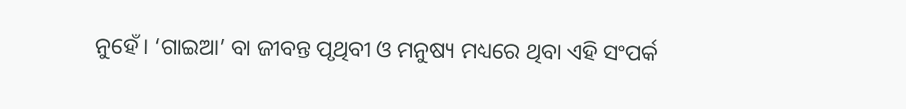ନୁହେଁ। ‘ଗାଇଆ’ ବା ଜୀବନ୍ତ ପୃଥିବୀ ଓ ମନୁଷ୍ୟ ମଧ୍ୟରେ ଥିବା ଏହି ସଂପର୍କ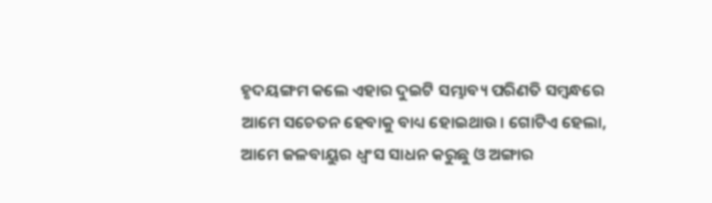ହୃଦୟଙ୍ଗମ କଲେ ଏହାର ଦୁଇଟି ସମ୍ଭାବ୍ୟ ପରିଣତି ସମ୍ବନ୍ଧରେ ଆମେ ସଚେତନ ହେବାକୁ ବାଧ୍ୟ ହୋଇଥାଉ। ଗୋଟିଏ ହେଲା, ଆମେ ଜଳବାୟୁର ଧ୍ବଂସ ସାଧନ କରୁଛୁ ଓ ଅଙ୍ଗାର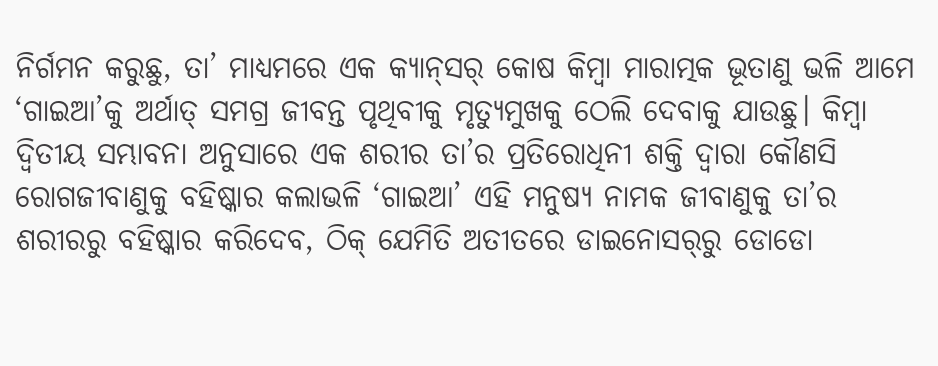ନିର୍ଗମନ କରୁଛୁ, ତା’ ମାଧ୍ୟମରେ ଏକ କ୍ୟାନ୍‌ସର୍‌ କୋଷ କିମ୍ବା ମାରାତ୍ମକ ଭୂତାଣୁ ଭଳି ଆମେ ‘ଗାଇଆ’କୁ ଅର୍ଥାତ୍ ସମଗ୍ର ଜୀବନ୍ତ ପୃଥିବୀକୁ ମୃତ୍ୟୁମୁଖକୁ ଠେଲି ଦେବାକୁ ଯାଉଛୁ। କିମ୍ବା ଦ୍ବିତୀୟ ସମ୍ଭାବନା ଅନୁସାରେ ଏକ ଶରୀର ତା’ର ପ୍ରତିରୋଧିନୀ ଶକ୍ତି ଦ୍ବାରା କୌଣସି ରୋଗଜୀବାଣୁକୁ ବହିଷ୍କାର କଲାଭଳି ‘ଗାଇଆ’ ଏହି ମନୁଷ୍ୟ ନାମକ ଜୀବାଣୁକୁ ତା’ର ଶରୀରରୁ ବହିଷ୍କାର କରିଦେବ, ଠିକ୍ ଯେମିତି ଅତୀତରେ ଡାଇନୋସର୍‌ରୁ ଡୋଡୋ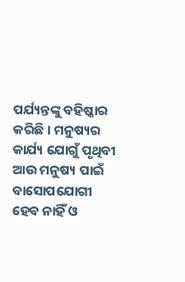ପର୍ଯ୍ୟନ୍ତଙ୍କୁ ବହିଷ୍କାର କରିଛି। ମନୁଷ୍ୟର କାର୍ଯ୍ୟ ଯୋଗୁଁ ପୃଥିବୀ ଆଉ ମନୁଷ୍ୟ ପାଇଁ ବାସୋପଯୋଗୀ ହେବ ନାହିଁ ଓ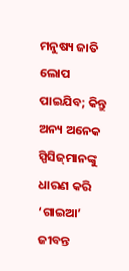ମନୁଷ୍ୟ ଜାତି ଲୋପ ପାଇଯିବ; କିନ୍ତୁ ଅନ୍ୟ ଅନେକ ସ୍ପିସିଜ୍‌ମାନଙ୍କୁ ଧାରଣ କରି ‘ଗାଇଆ’ ଜୀବନ୍ତ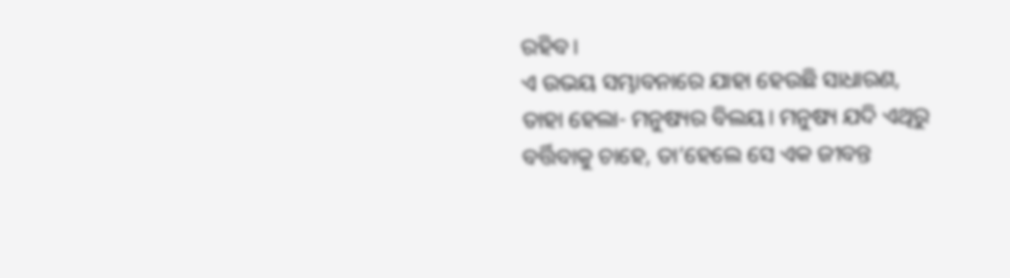ରହିବ।
ଏ ଉଭୟ ସମ୍ଭାବନାରେ ଯାହା ହେଉଛି ସାଧାରଣ, ତା‌ହା ହେଲା- ମନୁଷ୍ୟର ବିଲୟ। ମନୁଷ୍ୟ ଯଦି ଏଥିରୁ ବର୍ତ୍ତିବାକୁ ଚାହେ, ତା’ହେଲେ ସେ ଏକ ଜୀବନ୍ତ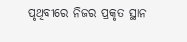ପୃଥିବୀରେ ନିଜର ପ୍ରକୃତ ସ୍ଥାନ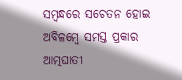ସମ୍ବନ୍ଧରେ ସଚେତନ ହୋଇ ଅବିଳମ୍ବେ ସମସ୍ତ ପ୍ରକାର ଆତ୍ମଘାତୀ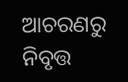ଆଚରଣରୁ ନିବୃତ୍ତ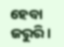ହେବା ଜରୁରି।